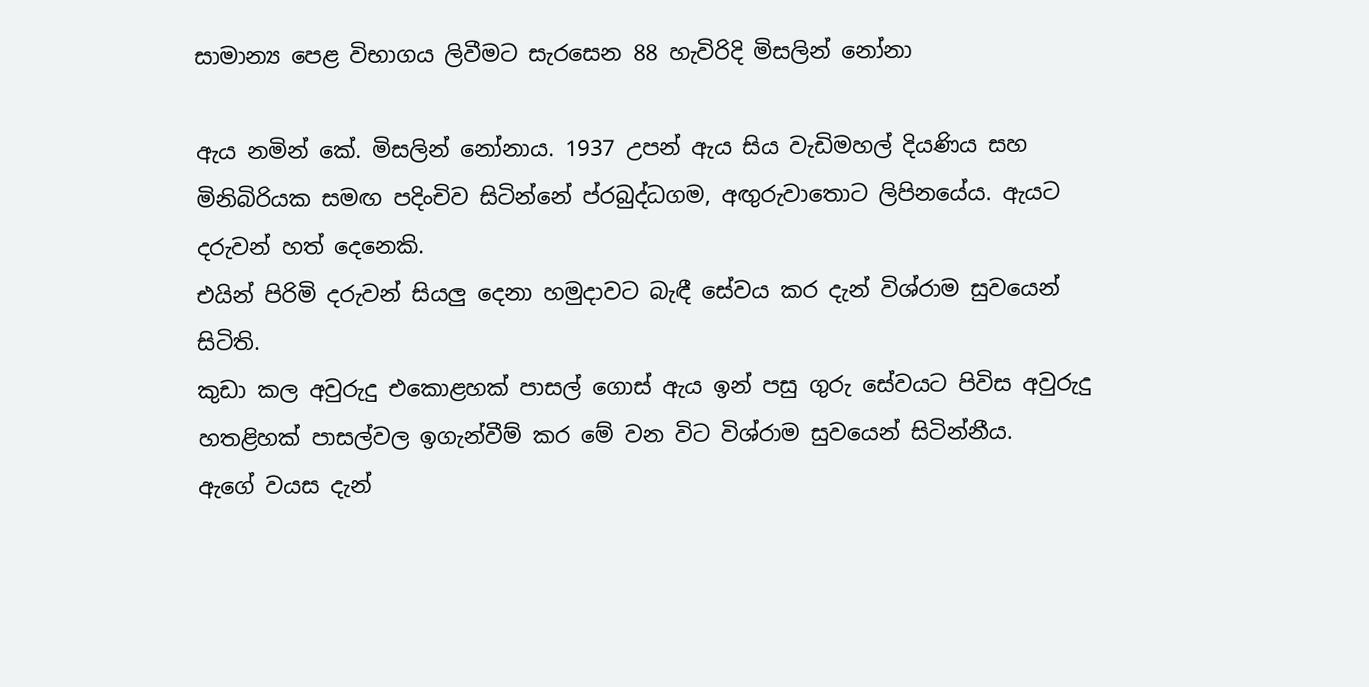සාමාන්‍ය පෙළ විභාගය ලිවීමට සැරසෙන 88 හැවිරිදි මිසලින් නෝනා

ඇය නමින් කේ. මිසලින් නෝනාය. 1937 උපන් ඇය සිය වැඩිමහල් දියණිය සහ මිනිබිරියක සමඟ පදිංචිව සිටින්නේ ප්රබුද්ධගම, අඟුරුවාතොට ලිපිනයේය. ඇයට දරුවන් හත් දෙනෙකි.
එයින් පිරිමි දරුවන් සියලු දෙනා හමුදාවට බැඳී සේවය කර දැන් විශ්රාම සුවයෙන් සිටිති.
කුඩා කල අවුරුදු එකොළහක් පාසල් ගොස් ඇය ඉන් පසු ගුරු සේවයට පිවිස අවුරුදු හතළිහක් පාසල්වල ඉගැන්වීම් කර මේ වන විට විශ්රාම සුවයෙන් සිටින්නීය.
ඇගේ වයස දැන්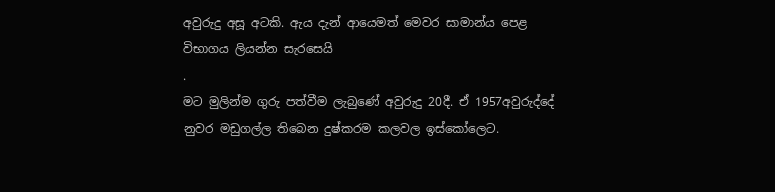අවුරුදු අසූ අටකි. ඇය දැන් ආයෙමත් මෙවර සාමාන්ය පෙළ විභාගය ලියන්න සැරසෙයි
.
මට මුලින්ම ගුරු පත්වීම ලැබුණේ අවුරුදු 20දී. ඒ 1957අවුරුද්දේ නුවර මඩුගල්ල තිබෙන දුෂ්කරම කලවල ඉස්කෝලෙට.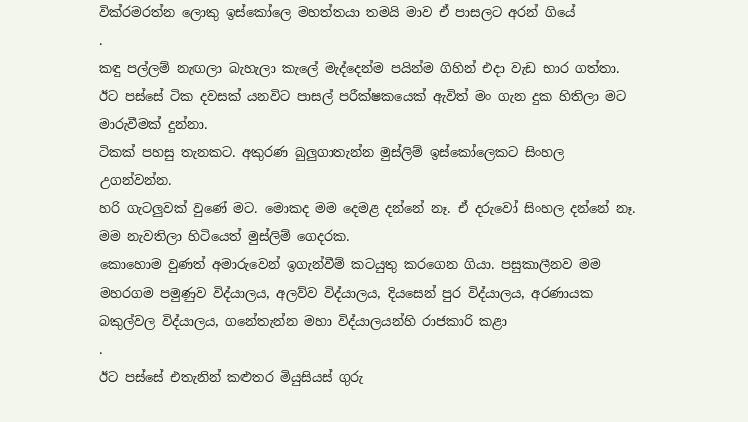වික්රමරත්න ලොකු ඉස්කෝලෙ මහත්තයා තමයි මාව ඒ පාසලට අරන් ගියේ
.
කඳු පල්ලම් නැඟලා බැහැලා කැලේ මැද්දෙන්ම පයින්ම ගිහින් එදා වැඩ භාර ගත්තා.
ඊට පස්සේ ටික දවසක් යනවිට පාසල් පරීක්ෂකයෙක් ඇවිත් මං ගැන දුක හිතිලා මට මාරුවීමක් දුන්නා.
ටිකක් පහසු තැනකට. අකුරණ බුලුගාතැන්න මුස්ලිම් ඉස්කෝලෙකට සිංහල උගන්වන්න.
හරි ගැටලුවක් වුණේ මට. මොකද මම දෙමළ දන්නේ නෑ. ඒ දරුවෝ සිංහල දන්නේ නෑ. මම නැවතිලා හිටියෙත් මුස්ලිම් ගෙදරක.
කොහොම වුණත් අමාරුවෙන් ඉගැන්වීම් කටයුතු කරගෙන ගියා. පසුකාලීනව මම මහරගම පමුණුව විද්යාලය, අලව්ව විද්යාලය, දියසෙන් පුර විද්යාලය, අරණායක බකුල්වල විද්යාලය, ගනේතැන්න මහා විද්යාලයන්හි රාජකාරි කළා
.
ඊට පස්සේ එතැනින් කළුතර මියුසියස් ගුරු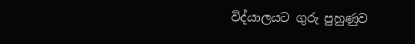විද්යාලයට ගුරු පුහුණුව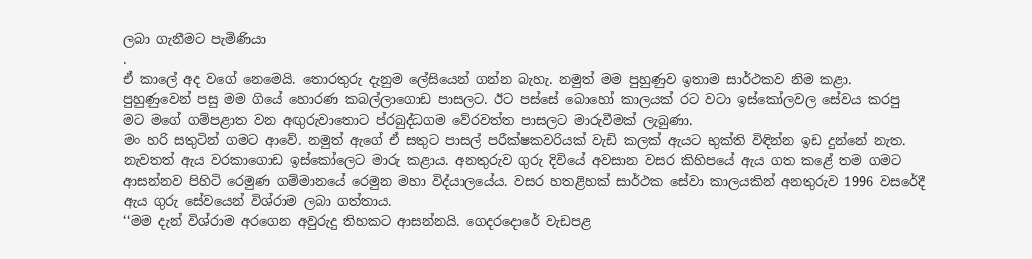ලබා ගැනීමට පැමිණියා
.
ඒ කාලේ අද වගේ නෙමෙයි. තොරතුරු දැනුම ලේසියෙන් ගන්න බැහැ. නමුත් මම පුහුණුව ඉතාම සාර්ථකව නිම කළා. පුහුණුවෙන් පසු මම ගියේ හොරණ කබල්ලාගොඩ පාසලට. ඊට පස්සේ බොහෝ කාලයක් රට වටා ඉස්කෝලවල සේවය කරපු මට මගේ ගම්පළාත වන අඟුරුවාතොට ප්රබුද්ධගම වේරවත්ත පාසලට මාරුවීමක් ලැබුණා.
මං හරි සතුටින් ගමට ආවේ. නමුත් ඇගේ ඒ සතුට පාසල් පරීක්ෂකවරියක් වැඩි කලක් ඇයට භුක්ති විඳින්න ඉඩ දුන්නේ නැත.
නැවතත් ඇය වරකාගොඩ ඉස්කෝලෙට මාරු කළාය. අනතුරුව ගුරු දිවියේ අවසාන වසර කිහිපයේ ඇය ගත කළේ තම ගමට ආසන්නව පිහිටි රෙමුණ ගම්මානයේ රෙමුන මහා විද්යාලයේය. වසර හතළිහක් සාර්ථක සේවා කාලයකින් අනතුරුව 1996 වසරේදී ඇය ගුරු සේවයෙන් විශ්රාම ලබා ගත්තාය.
‘‘මම දැන් විශ්රාම අරගෙන අවුරුදු තිහකට ආසන්නයි. ගෙදරදොරේ වැඩපළ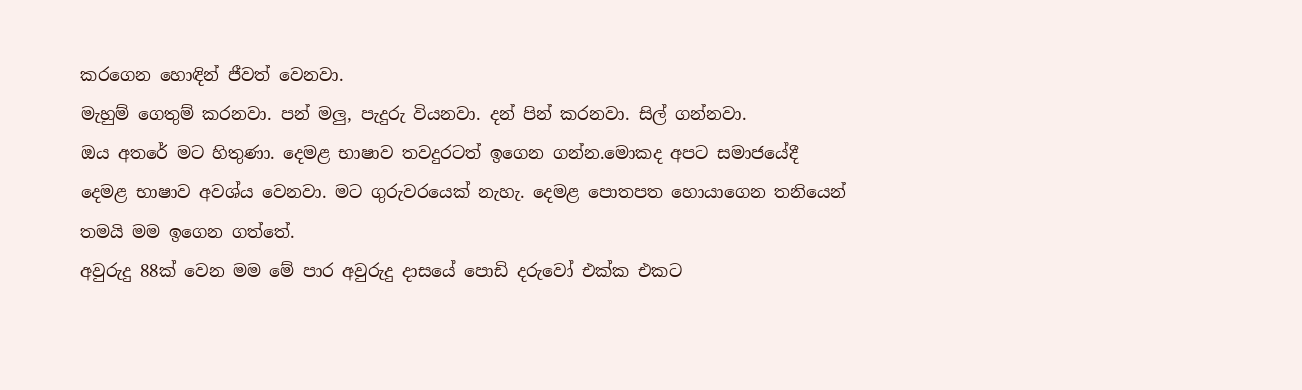කරගෙන හොඳින් ජීවත් වෙනවා.
මැහුම් ගෙතුම් කරනවා. පන් මලු, පැදුරු වියනවා. දන් පින් කරනවා. සිල් ගන්නවා.
ඔය අතරේ මට හිතුණා. දෙමළ භාෂාව තවදුරටත් ඉගෙන ගන්න.මොකද අපට සමාජයේදී දෙමළ භාෂාව අවශ්ය වෙනවා. මට ගුරුවරයෙක් නැහැ. දෙමළ පොතපත හොයාගෙන තනියෙන් තමයි මම ඉගෙන ගත්තේ.
අවුරුදු 88ක් වෙන මම මේ පාර අවුරුදු දාසයේ පොඩි දරුවෝ එක්ක එකට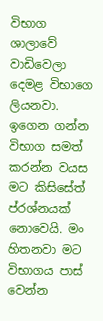විභාග ශාලාවේ වාඩිවෙලා දෙමළ විභාගෙ ලියනවා.
ඉගෙන ගන්න විභාග සමත් කරන්න වයස මට කිසිසේත් ප්රශ්නයක් නොවෙයි. මං හිතනවා මට විභාගය පාස් වෙන්න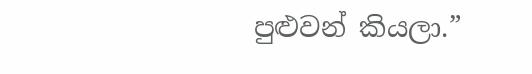පුළුවන් කියලා.”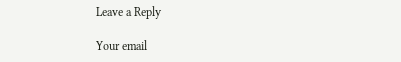Leave a Reply

Your email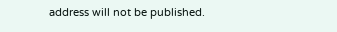address will not be published.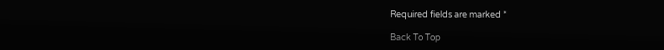Required fields are marked *

Back To Top